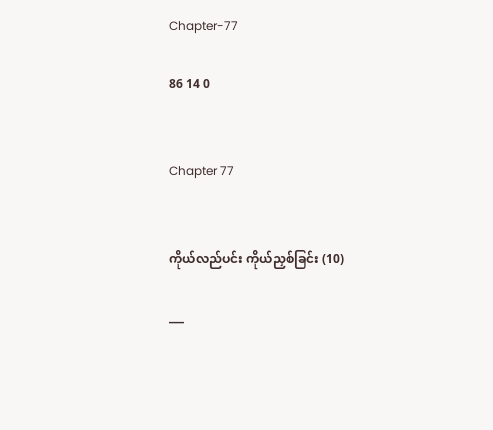Chapter-77

86 14 0


Chapter 77


ကိုယ်လည်ပင်း ကိုယ်ညှစ်ခြင်း (10)

___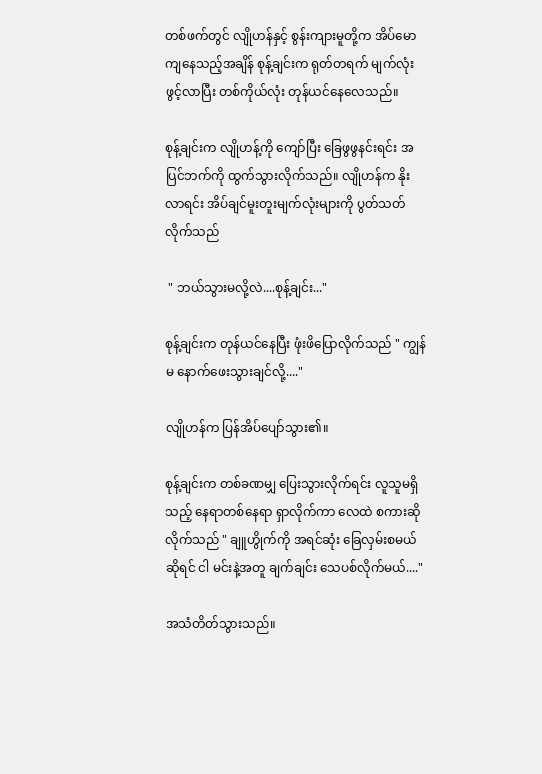တစ်ဖက်တွင် လျိုဟန်နှင့် စွန်းကျားမူတို့က အိပ်မောကျနေသည့်အချိန် စုန့်ချင်းက ရုတ်တရက် မျက်လုံးဖွင့်လာပြီး တစ်ကိုယ်လုံး တုန်ယင်နေလေသည်။

စုန့်ချင်းက လျိုဟန့်ကို ကျော်ပြီး ခြေဖွဖွနင်းရင်း အပြင်ဘက်ကို ထွက်သွားလိုက်သည်။ လျိုဟန်က နိုးလာရင်း အိပ်ချင်မူးတူးမျက်လုံးများကို ပွတ်သတ်လိုက်သည်

 " ဘယ်သွားမလို့လဲ....စုန့်ချင်း..."

စုန့်ချင်းက တုန်ယင်နေပြီး ဖုံးဖိပြောလိုက်သည် " ကျွန်မ နောက်ဖေးသွားချင်လို့...."

လျိုဟန်က ပြန်အိပ်ပျော်သွား၏။

စုန့်ချင်းက တစ်ခဏမျှ ပြေးသွားလိုက်ရင်း လူသူမရှိသည့် နေရာတစ်နေရာ ရှာလိုက်ကာ လေထဲ စကားဆိုလိုက်သည် " ချူဟွိုက်ကို အရင်ဆုံး ခြေလှမ်းစမယ်ဆိုရင် ငါ မင်းနဲ့အတူ ချက်ချင်း သေပစ်လိုက်မယ်...."

အသံတိတ်သွားသည်။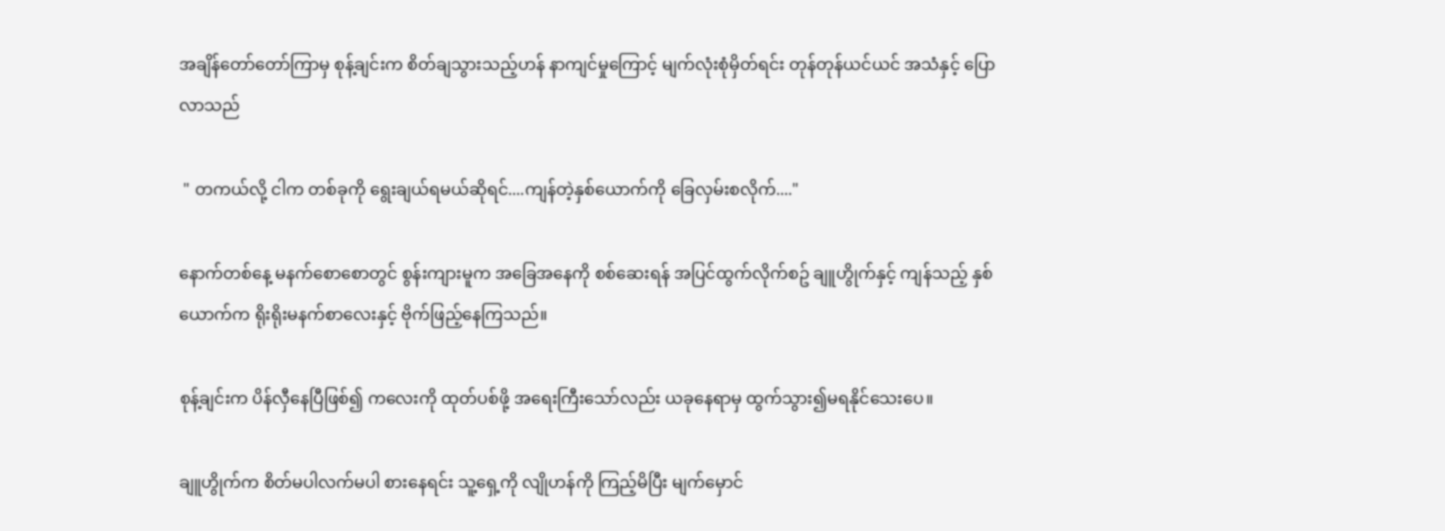အချိန်တော်တော်ကြာမှ စုန့်ချင်းက စိတ်ချသွားသည့်ဟန် နာကျင်မှုကြောင့် မျက်လုံးစုံမှိတ်ရင်း တုန်တုန်ယင်ယင် အသံနှင့် ပြောလာသည်

 " တကယ်လို့ ငါက တစ်ခုကို ရွေးချယ်ရမယ်ဆိုရင်....ကျန်တဲ့နှစ်ယောက်ကို ခြေလှမ်းစလိုက်...."

နောက်တစ်နေ့ မနက်စောစောတွင် စွန်းကျားမူက အခြေအနေကို စစ်ဆေးရန် အပြင်ထွက်လိုက်စဥ် ချူဟွိုက်နှင့် ကျန်သည့် နှစ်ယောက်က ရိုးရိုးမနက်စာလေးနှင့် ဗိုက်ဖြည့်နေကြသည်။

စုန့်ချင်းက ပိန်လှီနေပြီဖြစ်၍ ကလေးကို ထုတ်ပစ်ဖို့ အရေးကြီးသော်လည်း ယခုနေရာမှ ထွက်သွား၍မရနိုင်သေးပေ။

ချူဟွိုက်က စိတ်မပါလက်မပါ စားနေရင်း သူ့ရှေ့ကို လျိုဟန်ကို ကြည့်မိပြီး မျက်မှောင်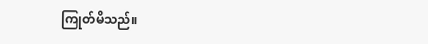ကြုတ်မိသည်။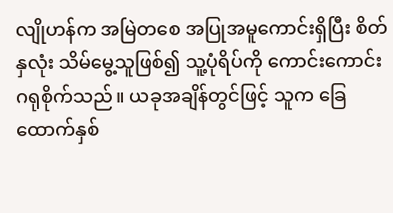လျိုဟန်က အမြဲတစေ အပြုအမူကောင်းရှိပြီး စိတ်နှလုံး သိမ်မွေ့သူဖြစ်၍ သူ့ပုံရိပ်ကို ကောင်းကောင်းဂရုစိုက်သည်။ ယခုအချိန်တွင်ဖြင့် သူက ခြေထောက်နှစ်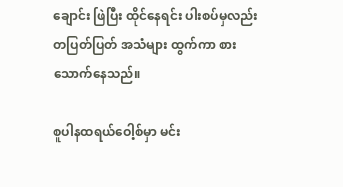ချောင်း ဖြဲပြီး ထိုင်နေရင်း ပါးစပ်မှလည်း တပြတ်ပြတ် အသံများ ထွက်ကာ စားသောက်နေသည်။

စူပါနထရယ်ဝေါ့စ်မှာ မင်း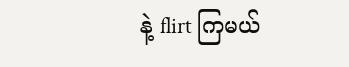နဲ့ flirt ကြမယ်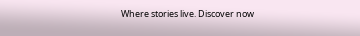Where stories live. Discover now